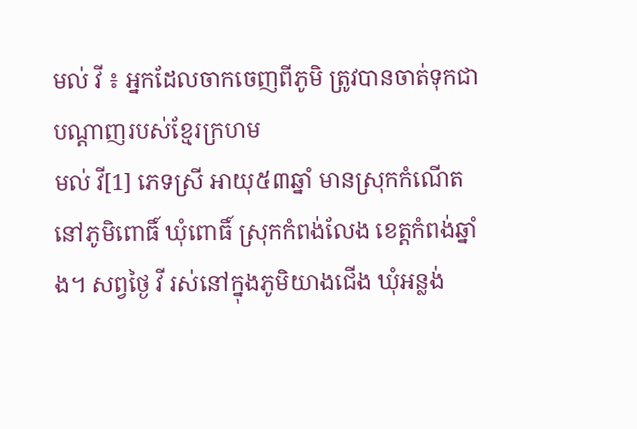មល់ វី ៖ អ្នកដែលចាកចេញពីភូមិ ត្រូវបានចាត់ទុកជាបណ្ដាញរបស់ខ្មែរក្រហម
មល់ វី[1] ភេទស្រី អាយុ៥៣ឆ្នាំ មានស្រុកកំណើតនៅភូមិពោធិ៍ ឃុំពោធិ៍ ស្រុកកំពង់លែង ខេត្តកំពង់ឆ្នាំង។ សព្វថ្ងៃ វី រស់នៅក្នុងភូមិយាងជើង ឃុំអន្លង់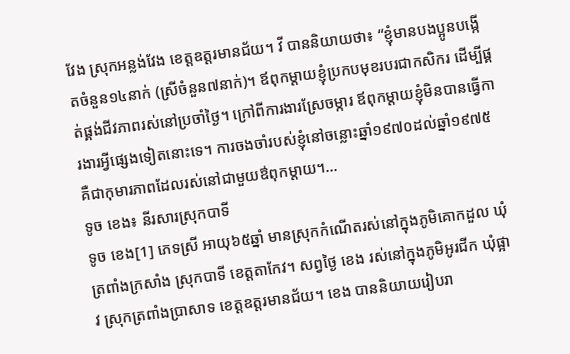វែង ស្រុកអន្លង់វែង ខេត្តឧត្តរមានជ័យ។ វី បាននិយាយថា៖ “ខ្ញុំមានបងប្អូនបង្កើតចំនួន១៤នាក់ (ស្រីចំនួន៧នាក់)។ ឪពុកម្ដាយខ្ញុំប្រកបមុខរបរជាកសិករ ដើម្បីផ្គត់ផ្គង់ជីវភាពរស់នៅប្រចាំថ្ងៃ។ ក្រៅពីការងារស្រែចម្ការ ឪពុកម្ដាយខ្ញុំមិនបានធ្វើការងារអ្វីផ្សេងទៀតនោះទេ។ ការចងចាំរបស់ខ្ញុំនៅចន្លោះឆ្នាំ១៩៧០ដល់ឆ្នាំ១៩៧៥ គឺជាកុមារភាពដែលរស់នៅជាមួយឳពុកម្តាយ។...
ទូច ខេង៖ នីរសារស្រុកបាទី
ទូច ខេង[1] ភេទស្រី អាយុ៦៥ឆ្នាំ មានស្រុកកំណើតរស់នៅក្នុងភូមិគោកដួល ឃុំត្រពាំងក្រសាំង ស្រុកបាទី ខេត្តតាកែវ។ សព្វថ្ងៃ ខេង រស់នៅក្នុងភូមិអូរជីក ឃុំផ្អាវ ស្រុកត្រពាំងប្រាសាទ ខេត្តឧត្តរមានជ័យ។ ខេង បាននិយាយរៀបរា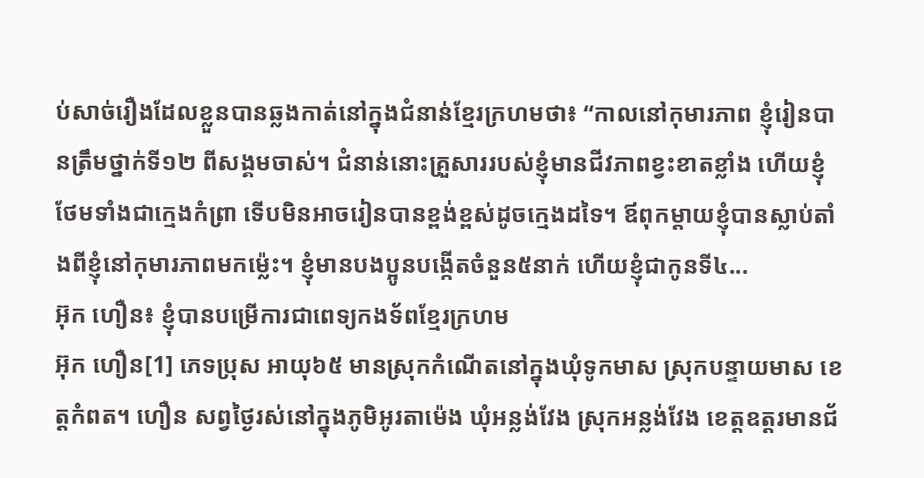ប់សាច់រឿងដែលខ្លួនបានឆ្លងកាត់នៅក្នុងជំនាន់ខ្មែរក្រហមថា៖ “កាលនៅកុមារភាព ខ្ញុំរៀនបានត្រឹមថ្នាក់ទី១២ ពីសង្គមចាស់។ ជំនាន់នោះគ្រួសាររបស់ខ្ញុំមានជីវភាពខ្វះខាតខ្លាំង ហើយខ្ញុំថែមទាំងជាក្មេងកំព្រា ទើបមិនអាចរៀនបានខ្ពង់ខ្ពស់ដូចក្មេងដទៃ។ ឪពុកម្ដាយខ្ញុំបានស្លាប់តាំងពីខ្ញុំនៅកុមារភាពមកម្ល៉េះ។ ខ្ញុំមានបងប្អូនបង្កើតចំនួន៥នាក់ ហើយខ្ញុំជាកូនទី៤...
អ៊ុក ហឿន៖ ខ្ញុំបានបម្រើការជាពេទ្យកងទ័ពខ្មែរក្រហម
អ៊ុក ហឿន[1] ភេទប្រុស អាយុ៦៥ មានស្រុកកំណើតនៅក្នុងឃុំទូកមាស ស្រុកបន្ទាយមាស ខេត្តកំពត។ ហឿន សព្វថ្ងៃរស់នៅក្នុងភូមិអូរតាម៉េង ឃុំអន្លង់វែង ស្រុកអន្លង់វែង ខេត្តឧត្តរមានជ័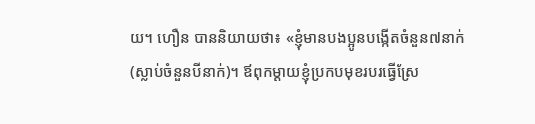យ។ ហឿន បាននិយាយថា៖ «ខ្ញុំមានបងប្អូនបង្កើតចំនួន៧នាក់ (ស្លាប់ចំនួនបីនាក់)។ ឪពុកម្ដាយខ្ញុំប្រកបមុខរបរធ្វើស្រែ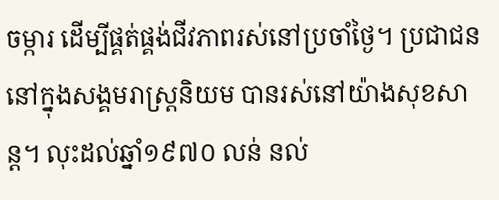ចម្ការ ដើម្បីផ្គត់ផ្គង់ជីវភាពរស់នៅប្រចាំថ្ងៃ។ ប្រជាជននៅក្នុងសង្គមរាស្រ្តនិយម បានរស់នៅយ៉ាងសុខសាន្ត។ លុះដល់ឆ្នាំ១៩៧០ លន់ នល់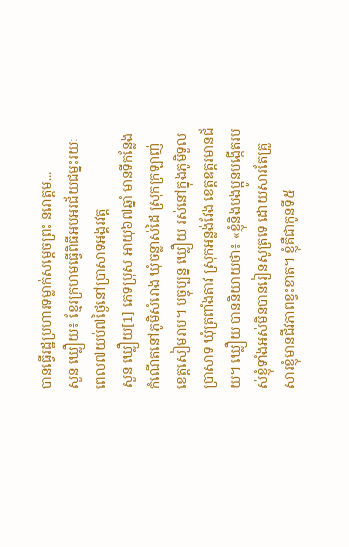បានធ្វើរដ្ឋប្រហារទម្លាក់សម្ដេចព្រះ នរោត្តម...
សួន ឃ្លឿយ៖ ខ្មែរក្រហមធ្វើពិធីអបអរជ័យជម្នះរយៈពេល៧យប់៧ថ្ងៃនៅប្រាសាទអង្គរវត្ត
សួន ឃ្លឿយ[1] ភេទប្រុស អាយុ៦៧ឆ្នាំ មានទីកន្លែងកំណើតនៅភូមិសំរោង ឃុំចន្លាស់ដៃ ស្រុកក្រឡាញ់ ខេត្តសៀមរាប។ បច្ចុប្បន្ន ឃ្លឿយ រស់នៅក្នុងភូមិទួលប្រាសាទ ឃុំត្រពាំងតាវ ស្រុកអន្លង់វែង ខេត្តឧត្តរមានជ័យ។ ឃ្លឿយ បាននិយាយថា៖ «ខ្ញុំនិងបងប្អូនបង្កើតរបស់ខ្ញុំទាំងអស់មិនបានរៀនសូត្រទេ ដោយសារតែគ្រួសារខ្ញុំមានជីវភាពខ្វះខាត។ ខ្ញុំគឺជាកូនទី៥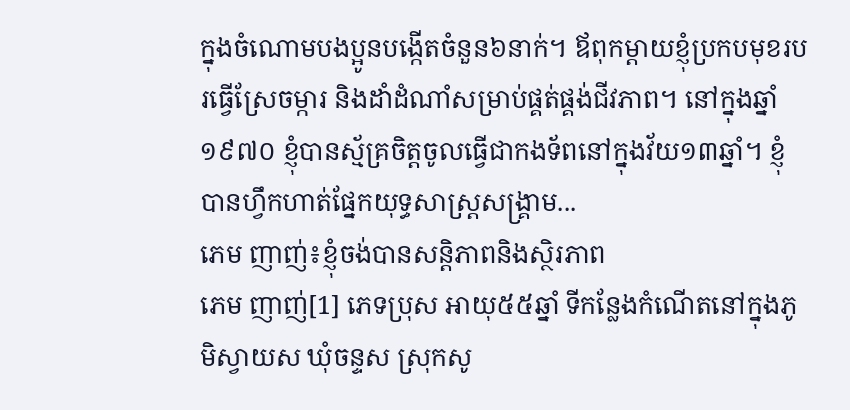ក្នុងចំណោមបងប្អូនបង្កើតចំនួន៦នាក់។ ឪពុកម្ដាយខ្ញុំប្រកបមុខរបរធ្វើស្រែចម្ការ និងដាំដំណាំសម្រាប់ផ្គត់ផ្គង់ជីវភាព។ នៅក្នុងឆ្នាំ១៩៧០ ខ្ញុំបានស្ម័គ្រចិត្តចូលធ្វើជាកងទ័ពនៅក្នុងវ័យ១៣ឆ្នាំ។ ខ្ញុំបានហ្វឹកហាត់ផ្នែកយុទ្ធសាស្រ្តសង្គ្រាម...
ភេម ញាញ់៖ខ្ញុំចង់បានសន្តិភាពនិងស្ថិរភាព
ភេម ញាញ់[1] ភេទប្រុស អាយុ៥៥ឆ្នាំ ទីកន្លែងកំណើតនៅក្នុងភូមិស្វាយស ឃុំចន្ទស ស្រុកសូ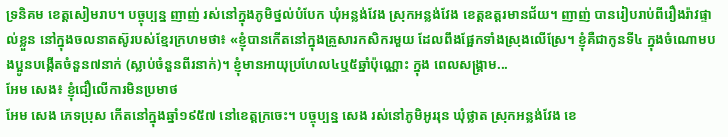ទ្រនិគម ខេត្ដសៀមរាប។ បច្ចុប្បន្ន ញាញ់ រស់នៅក្នុងភូមិថ្នល់បំបែក ឃុំអន្លង់វែង ស្រុកអន្លង់វែង ខេត្ដឧត្ដរមានជ័យ។ ញាញ់ បានរៀបរាប់ពីរឿងរ៉ាវផ្ទាល់ខ្លួន នៅក្នុងចលនាតស៊ូរបស់ខ្មែរក្រហមថា៖ «ខ្ញុំបានកើតនៅក្នុងគ្រួសារកសិករមួយ ដែលពឹងផ្អែកទាំងស្រុងលើស្រែ។ ខ្ញុំគឺជាកូនទី៤ ក្នុងចំណោមបងប្អូនបង្កើតចំនួន៧នាក់ (ស្លាប់ចំនួនពីរនាក់)។ ខ្ញុំមានអាយុប្រហែល៤ឬ៥ឆ្នាំប៉ុណ្ណោះ ក្នុង ពេលសង្គ្រាម...
អែម សេង៖ ខ្ញុំជឿលើការមិនប្រមាថ
អែម សេង ភេទប្រុស កើតនៅក្នុងឆ្នាំ១៩៥៧ នៅខេត្ដក្រចេះ។ បច្ចុប្បន្ន សេង រស់នៅភូមិអូររុន ឃុំថ្លាត ស្រុកអន្លង់វែង ខេ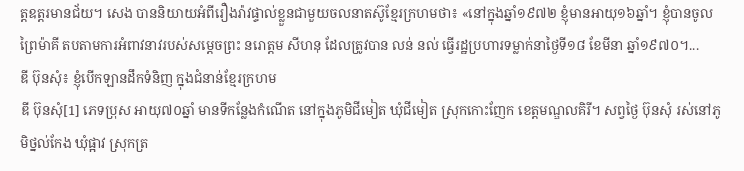ត្ដឧត្ដរមានជ័យ។ សេង បាននិយាយអំពីរឿងរ៉ាវផ្ទាល់ខ្លួនជាមួយចលនាតស៊ូខ្មែរក្រហមថា៖ «នៅក្នុងឆ្នាំ១៩៧២ ខ្ញុំមានអាយុ១៦ឆ្នាំ។ ខ្ញុំបានចូលព្រៃម៉ាគី តបតាមការអំពាវនាវរបស់សម្តេចព្រះ នរោត្តម សីហនុ ដែលត្រូវបាន លន់ នល់ ធ្វើរដ្ឋប្រហារទម្លាក់នាថ្ងៃទី១៨ ខែមីនា ឆ្នាំ១៩៧០។...
ឌី ប៊ុនសុំ៖ ខ្ញុំបើកឡានដឹកទំនិញ ក្នុងជំនាន់ខ្មែរក្រហម
ឌី ប៊ុនសុំ[1] ភេទប្រុស អាយុ៧០ឆ្នាំ មានទីកន្លែងកំណើត នៅក្នុងភូមិជីមៀត ឃុំជីមៀត ស្រុកកោះញែក ខេត្តមណ្ឌលគិរី។ សព្វថ្ងៃ ប៊ុនសុំ រស់នៅភូមិថ្នល់កែង ឃុំផ្អាវ ស្រុកត្រ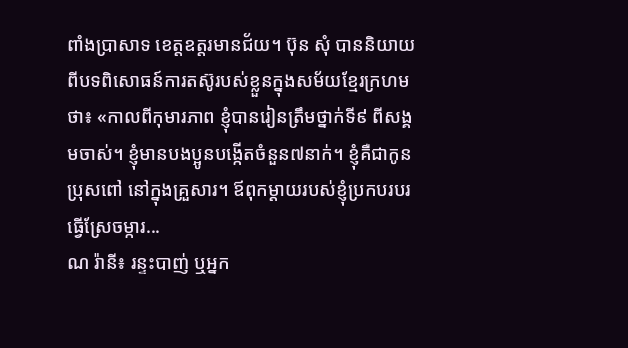ពាំងប្រាសាទ ខេត្តឧត្តរមានជ័យ។ ប៊ុន សុំ បាននិយាយពីបទពិសោធន៍ការតស៊ូរបស់ខ្លួនក្នុងសម័យខ្មែរក្រហមថា៖ «កាលពីកុមារភាព ខ្ញុំបានរៀនត្រឹមថ្នាក់ទី៩ ពីសង្គមចាស់។ ខ្ញុំមានបងប្អូនបង្កើតចំនួន៧នាក់។ ខ្ញុំគឺជាកូនប្រុសពៅ នៅក្នុងគ្រួសារ។ ឪពុកម្ដាយរបស់ខ្ញុំប្រកបរបរធ្វើស្រែចម្ការ...
ណ រ៉ានី៖ រន្ទះបាញ់ ឬអ្នក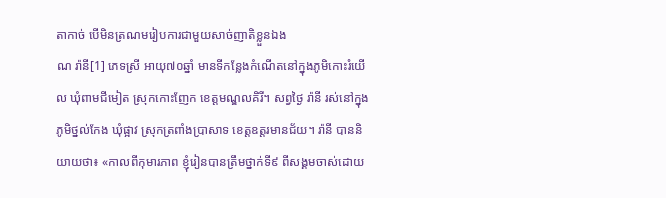តាកាច់ បើមិនត្រណមរៀបការជាមួយសាច់ញាតិខ្លួនឯង
ណ រ៉ានី[1] ភេទស្រី អាយុ៧០ឆ្នាំ មានទីកន្លែងកំណើតនៅក្នុងភូមិកោះរំយើល ឃុំពាមជីមៀត ស្រុកកោះញែក ខេត្តមណ្ឌលគិរី។ សព្វថ្ងៃ រ៉ានី រស់នៅក្នុងភូមិថ្នល់កែង ឃុំផ្អាវ ស្រុកត្រពាំងប្រាសាទ ខេត្តឧត្តរមានជ័យ។ រ៉ានី បាននិយាយថា៖ «កាលពីកុមារភាព ខ្ញុំរៀនបានត្រឹមថ្នាក់ទី៩ ពីសង្គមចាស់ដោយ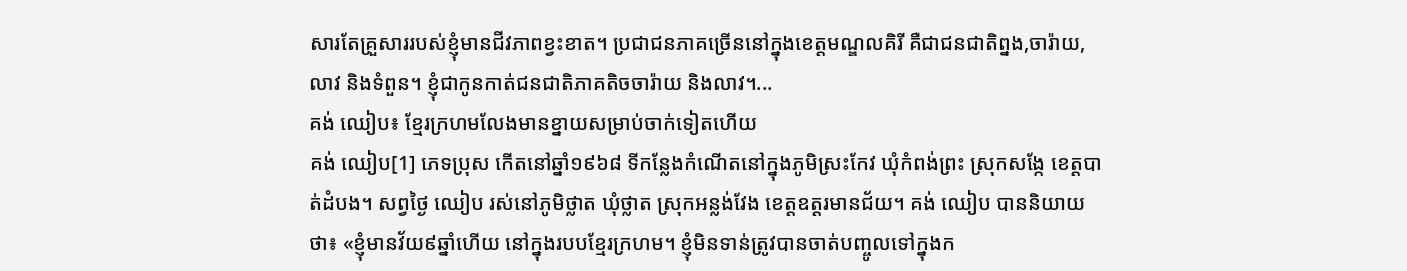សារតែគ្រួសាររបស់ខ្ញុំមានជីវភាពខ្វះខាត។ ប្រជាជនភាគច្រើននៅក្នុងខេត្តមណ្ឌលគិរី គឺជាជនជាតិព្នង,ចារ៉ាយ, លាវ និងទំពួន។ ខ្ញុំជាកូនកាត់ជនជាតិភាគតិចចារ៉ាយ និងលាវ។...
គង់ ឈៀប៖ ខ្មែរក្រហមលែងមានខ្នាយសម្រាប់ចាក់ទៀតហើយ
គង់ ឈៀប[1] ភេទប្រុស កើតនៅឆ្នាំ១៩៦៨ ទីកន្លែងកំណើតនៅក្នុងភូមិស្រះកែវ ឃុំកំពង់ព្រះ ស្រុកសង្កែ ខេត្ដបាត់ដំបង។ សព្វថ្ងៃ ឈៀប រស់នៅភូមិថ្លាត ឃុំថ្លាត ស្រុកអន្លង់វែង ខេត្ដឧត្ដរមានជ័យ។ គង់ ឈៀប បាននិយាយថា៖ «ខ្ញុំមានវ័យ៩ឆ្នាំហើយ នៅក្នុងរបបខ្មែរក្រហម។ ខ្ញុំមិនទាន់ត្រូវបានចាត់បញ្ចូលទៅក្នុងក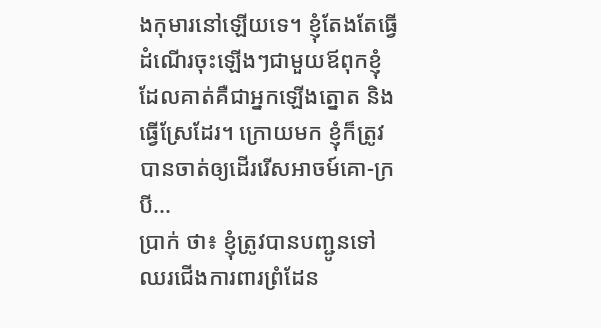ងកុមារនៅឡើយទេ។ ខ្ញុំតែងតែធ្វើដំណើរចុះឡើងៗជាមួយឪពុកខ្ញុំ ដែលគាត់គឺជាអ្នកឡើងត្នោត និងធ្វើស្រែដែរ។ ក្រោយមក ខ្ញុំក៏ត្រូវបានចាត់ឲ្យដើររើសអាចម៍គោ-ក្របី...
ប្រាក់ ថា៖ ខ្ញុំត្រូវបានបញ្ជូនទៅឈរជើងការពារព្រំដែន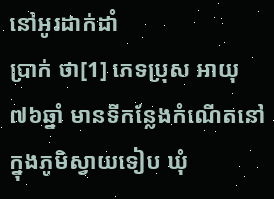នៅអូរដាក់ដាំ
ប្រាក់ ថា[1] ភេទប្រុស អាយុ៧៦ឆ្នាំ មានទីកន្លែងកំណើតនៅក្នុងភូមិស្វាយទៀប ឃុំ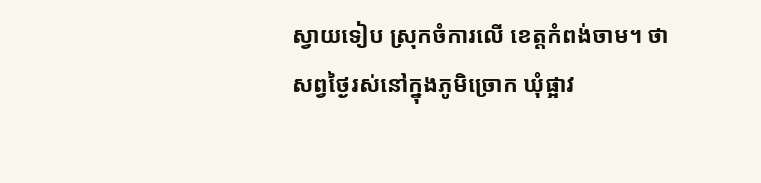ស្វាយទៀប ស្រុកចំការលើ ខេត្តកំពង់ចាម។ ថា សព្វថ្ងៃរស់នៅក្នុងភូមិច្រោក ឃុំផ្អាវ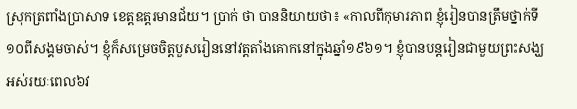ស្រុកត្រពាំងប្រាសាទ ខេត្តឧត្តរមានជ័យ។ ប្រាក់ ថា បាននិយាយថា៖ «កាលពីកុមារភាព ខ្ញុំរៀនបានត្រឹមថ្នាក់ទី១០ពីសង្គមចាស់។ ខ្ញុំក៏សម្រេចចិត្តបួសរៀននៅវត្តតាំងគោកនៅក្នុងឆ្នាំ១៩៦១។ ខ្ញុំបានបន្តរៀនជាមួយព្រះសង្ឃអស់រយៈពេល៦វ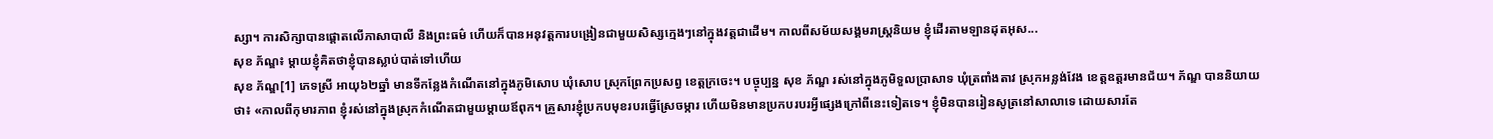ស្សា។ ការសិក្សាបានផ្តោតលើភាសាបាលី និងព្រះធម៌ ហើយក៏បានអនុវត្តការបង្រៀនជាមួយសិស្សក្មេងៗនៅក្នុងវត្តជាដើម។ កាលពីសម័យសង្គមរាស្រ្តនិយម ខ្ញុំដើរតាមឡានដុតអុស...
សុខ ភ័ណ្ឌ៖ ម្តាយខ្ញុំគិតថាខ្ញុំបានស្លាប់បាត់ទៅហើយ
សុខ ភ័ណ្ឌ[1] ភេទស្រី អាយុ៦២ឆ្នាំ មានទីកន្លែងកំណើតនៅក្នុងភូមិសោប ឃុំសោប ស្រុកព្រែកប្រសព្វ ខេត្តក្រចេះ។ បច្ចុប្បន្ន សុខ ភ័ណ្ឌ រស់នៅក្នុងភូមិទួលប្រាសាទ ឃុំត្រពាំងតាវ ស្រុកអន្លង់វែង ខេត្តឧត្តរមានជ័យ។ ភ័ណ្ឌ បាននិយាយថា៖ «កាលពីកុមារភាព ខ្ញុំរស់នៅក្នុងស្រុកកំណើតជាមួយម្ដាយឪពុក។ គ្រួសារខ្ញុំប្រកបមុខរបរធ្វើស្រែចម្ការ ហើយមិនមានប្រកបរបរអ្វីផ្សេងក្រៅពីនេះទៀតទេ។ ខ្ញុំមិនបានរៀនសូត្រនៅសាលាទេ ដោយសារតែ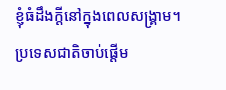ខ្ញុំធំដឹងក្ដីនៅក្នុងពេលសង្គ្រាម។ ប្រទេសជាតិចាប់ផ្ដើម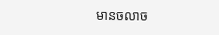មានចលាច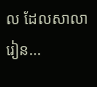ល ដែលសាលារៀន...